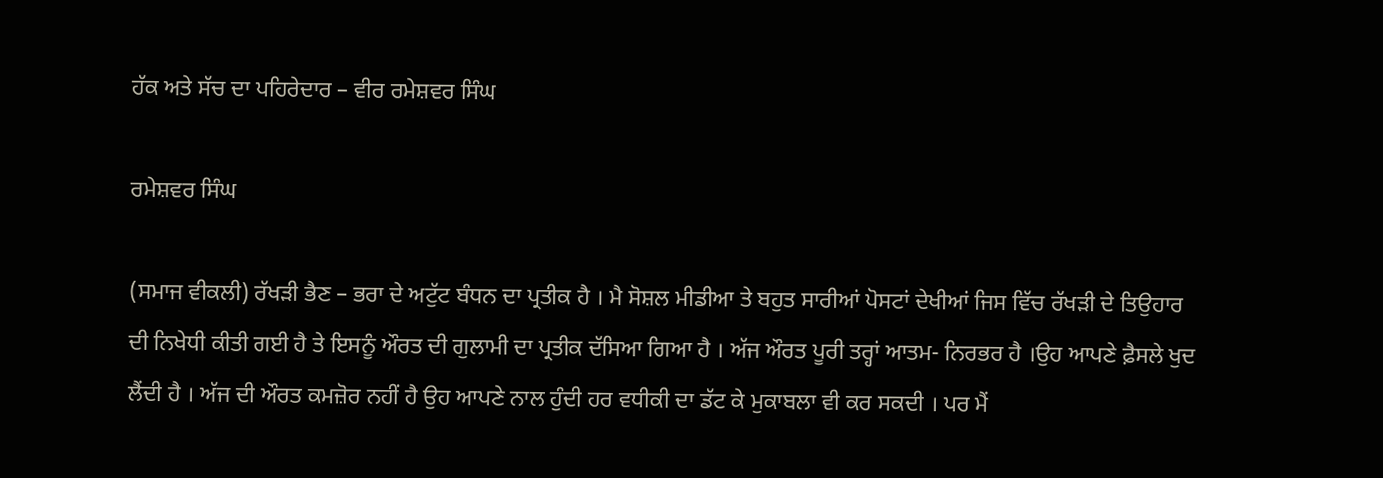ਹੱਕ ਅਤੇ ਸੱਚ ਦਾ ਪਹਿਰੇਦਾਰ – ਵੀਰ ਰਮੇਸ਼ਵਰ ਸਿੰਘ

ਰਮੇਸ਼ਵਰ ਸਿੰਘ

(ਸਮਾਜ ਵੀਕਲੀ) ਰੱਖੜੀ ਭੈਣ – ਭਰਾ ਦੇ ਅਟੁੱਟ ਬੰਧਨ ਦਾ ਪ੍ਰਤੀਕ ਹੈ । ਮੈ ਸੋਸ਼ਲ ਮੀਡੀਆ ਤੇ ਬਹੁਤ ਸਾਰੀਆਂ ਪੋਸਟਾਂ ਦੇਖੀਆਂ ਜਿਸ ਵਿੱਚ ਰੱਖੜੀ ਦੇ ਤਿਉਹਾਰ ਦੀ ਨਿਖੇਧੀ ਕੀਤੀ ਗਈ ਹੈ ਤੇ ਇਸਨੂੰ ਔਰਤ ਦੀ ਗੁਲਾਮੀ ਦਾ ਪ੍ਰਤੀਕ ਦੱਸਿਆ ਗਿਆ ਹੈ । ਅੱਜ ਔਰਤ ਪੂਰੀ ਤਰ੍ਹਾਂ ਆਤਮ- ਨਿਰਭਰ ਹੈ ।ਉਹ ਆਪਣੇ ਫ਼ੈਸਲੇ ਖੁਦ ਲੈਂਦੀ ਹੈ । ਅੱਜ ਦੀ ਔਰਤ ਕਮਜ਼ੋਰ ਨਹੀਂ ਹੈ ਉਹ ਆਪਣੇ ਨਾਲ ਹੁੰਦੀ ਹਰ ਵਧੀਕੀ ਦਾ ਡੱਟ ਕੇ ਮੁਕਾਬਲਾ ਵੀ ਕਰ ਸਕਦੀ । ਪਰ ਮੈਂ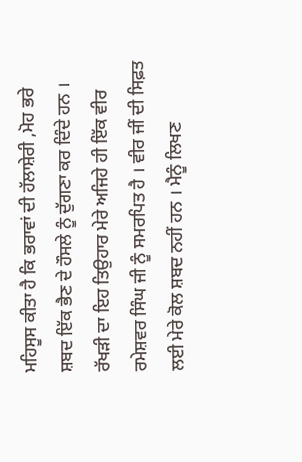ਮਹਿਸੂਸ ਕੀਤਾ ਹੈ ਕਿ ਭਰਾਵਾਂ ਦੀ ਹੱਲਾਸ਼ੇਰੀ ,ਮੋਹ ਭਰੇ ਸ਼ਬਦ ਇੱਕ ਭੈਣ ਦੇ ਹੌਸਲੇ ਨੂੰ ਦੁੱਗਣਾ ਕਰ ਦਿੰਦੇ ਹਨ । ਰੱਖੜੀ ਦਾ ਇਹ ਤਿਉਹਾਰ ਮੇਰੇ ਅਜਿਹੇ ਹੀ ਇੱਕ ਵੀਰ ਰਮੇਸ਼ਵਰ ਸਿੰਘ ਜੀ ਨੂੰ ਸਮਰਪਿਤ ਹੈ । ਵੀਰ ਜੀਂ ਦੀ ਸਿਫ਼ਤ ਲਈ ਮੇਰੇ ਕੋਲ ਸ਼ਬਦ ਨਹੀਂ ਹਨ । ਮੈਨੂੰ ਲਿਖਣ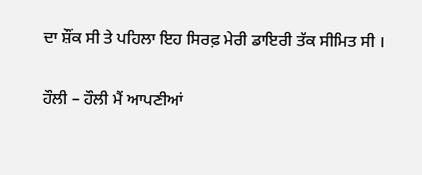ਦਾ ਸ਼ੌਂਕ ਸੀ ਤੇ ਪਹਿਲਾ ਇਹ ਸਿਰਫ਼ ਮੇਰੀ ਡਾਇਰੀ ਤੱਕ ਸੀਮਿਤ ਸੀ ।

ਹੌਲੀ – ਹੌਲੀ ਮੈਂ ਆਪਣੀਆਂ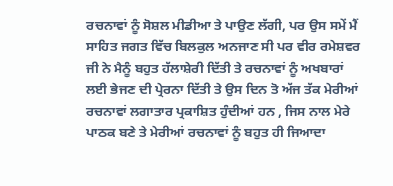ਰਚਨਾਵਾਂ ਨੂੰ ਸੋਸ਼ਲ ਮੀਡੀਆ ਤੇ ਪਾਉਣ ਲੱਗੀ, ਪਰ ਉਸ ਸਮੇਂ ਮੈਂ ਸਾਹਿਤ ਜਗਤ ਵਿੱਚ ਬਿਲਕੁਲ ਅਨਜਾਣ ਸੀ ਪਰ ਵੀਰ ਰਮੇਸ਼ਵਰ ਜੀ ਨੇ ਮੈਨੂੰ ਬਹੁਤ ਹੱਲਾਸ਼ੇਰੀ ਦਿੱਤੀ ਤੇ ਰਚਨਾਵਾਂ ਨੂੰ ਅਖਬਾਰਾਂ ਲਈ ਭੇਜਣ ਦੀ ਪ੍ਰੇਰਨਾ ਦਿੱਤੀ ਤੇ ਉਸ ਦਿਨ ਤੋ ਅੱਜ ਤੱਕ ਮੇਰੀਆਂ ਰਚਨਾਵਾਂ ਲਗਾਤਾਰ ਪ੍ਰਕਾਸ਼ਿਤ ਹੁੰਦੀਆਂ ਹਨ , ਜਿਸ ਨਾਲ ਮੇਰੇ ਪਾਠਕ ਬਣੇ ਤੇ ਮੇਰੀਆਂ ਰਚਨਾਵਾਂ ਨੂੰ ਬਹੁਤ ਹੀ ਜਿਆਦਾ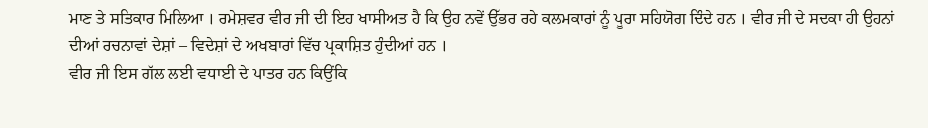ਮਾਣ ਤੇ ਸਤਿਕਾਰ ਮਿਲਿਆ । ਰਮੇਸ਼ਵਰ ਵੀਰ ਜੀ ਦੀ ਇਹ ਖਾਸੀਅਤ ਹੈ ਕਿ ਉਹ ਨਵੇਂ ਉੱਭਰ ਰਹੇ ਕਲਮਕਾਰਾਂ ਨੂੰ ਪੂਰਾ ਸਹਿਯੋਗ ਦਿੰਦੇ ਹਨ । ਵੀਰ ਜੀ ਦੇ ਸਦਕਾ ਹੀ ਉਹਨਾਂ ਦੀਆਂ ਰਚਨਾਵਾਂ ਦੇਸ਼ਾਂ – ਵਿਦੇਸ਼ਾਂ ਦੇ ਅਖਬਾਰਾਂ ਵਿੱਚ ਪ੍ਰਕਾਸ਼ਿਤ ਹੁੰਦੀਆਂ ਹਨ ।
ਵੀਰ ਜੀ ਇਸ ਗੱਲ ਲਈ ਵਧਾਈ ਦੇ ਪਾਤਰ ਹਨ ਕਿਉਂਕਿ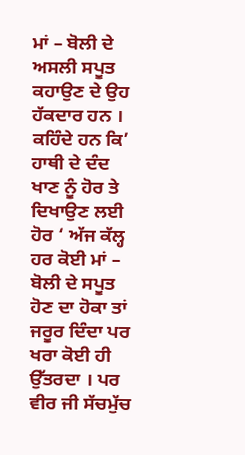ਮਾਂ – ਬੋਲੀ ਦੇ ਅਸਲੀ ਸਪੂਤ ਕਹਾਉਣ ਦੇ ਉਹ ਹੱਕਦਾਰ ਹਨ । ਕਹਿੰਦੇ ਹਨ ਕਿ’ ਹਾਥੀ ਦੇ ਦੰਦ ਖਾਣ ਨੂੰ ਹੋਰ ਤੇ ਦਿਖਾਉਣ ਲਈ ਹੋਰ ‘ ਅੱਜ ਕੱਲ੍ਹ ਹਰ ਕੋਈ ਮਾਂ – ਬੋਲੀ ਦੇ ਸਪੂਤ ਹੋਣ ਦਾ ਹੋਕਾ ਤਾਂ ਜਰੂਰ ਦਿੰਦਾ ਪਰ ਖਰਾ ਕੋਈ ਹੀ ਉੱਤਰਦਾ । ਪਰ ਵੀਰ ਜੀ ਸੱਚਮੁੱਚ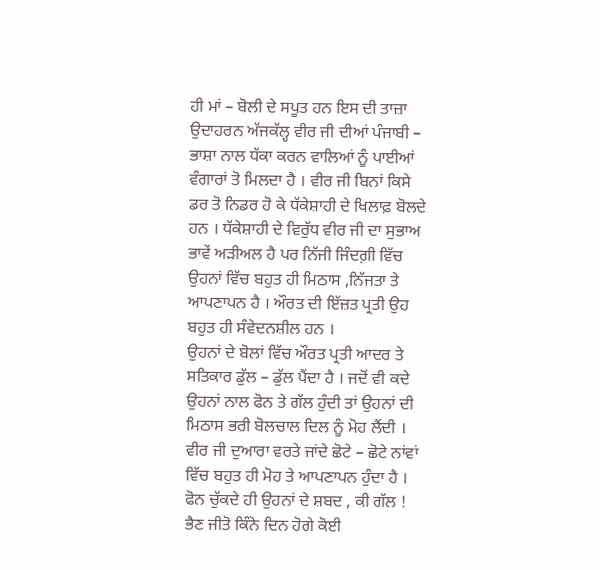ਹੀ ਮਾਂ – ਬੋਲੀ ਦੇ ਸਪੂਤ ਹਨ ਇਸ ਦੀ ਤਾਜ਼ਾ ਉਦਾਹਰਨ ਅੱਜਕੱਲ੍ਹ ਵੀਰ ਜੀ ਦੀਆਂ ਪੰਜਾਬੀ – ਭਾਸ਼ਾ ਨਾਲ ਧੱਕਾ ਕਰਨ ਵਾਲਿਆਂ ਨੂੰ ਪਾਈਆਂ ਵੰਗਾਰਾਂ ਤੋ ਮਿਲਦਾ ਹੈ । ਵੀਰ ਜੀ ਬਿਨਾਂ ਕਿਸੇ ਡਰ ਤੋ ਨਿਡਰ ਹੋ ਕੇ ਧੱਕੇਸ਼ਾਹੀ ਦੇ ਖਿਲਾਫ਼ ਬੋਲਦੇ ਹਨ । ਧੱਕੇਸ਼ਾਹੀ ਦੇ ਵਿਰੁੱਧ ਵੀਰ ਜੀ ਦਾ ਸੁਭਾਅ ਭਾਵੇਂ ਅੜੀਅਲ ਹੈ ਪਰ ਨਿੱਜੀ ਜਿੰਦਗ਼ੀ ਵਿੱਚ ਉਹਨਾਂ ਵਿੱਚ ਬਹੁਤ ਹੀ ਮਿਠਾਸ ,ਨਿੱਜਤਾ ਤੇ ਆਪਣਾਪਨ ਹੈ । ਔਰਤ ਦੀ ਇੱਜ਼ਤ ਪ੍ਰਤੀ ਉਹ ਬਹੁਤ ਹੀ ਸੰਵੇਦਨਸ਼ੀਲ ਹਨ ।
ਉਹਨਾਂ ਦੇ ਬੋਲਾਂ ਵਿੱਚ ਔਰਤ ਪ੍ਰਤੀ ਆਦਰ ਤੇ ਸਤਿਕਾਰ ਡੁੱਲ – ਡੁੱਲ ਪੈਂਦਾ ਹੈ । ਜਦੋਂ ਵੀ ਕਦੇ ਉਹਨਾਂ ਨਾਲ ਫੋਨ ਤੇ ਗੱਲ ਹੁੰਦੀ ਤਾਂ ਉਹਨਾਂ ਦੀ ਮਿਠਾਸ ਭਰੀ ਬੋਲਚਾਲ ਦਿਲ ਨੂੰ ਮੋਹ ਲੈਂਦੀ । ਵੀਰ ਜੀ ਦੁਆਰਾ ਵਰਤੇ ਜਾਂਦੇ ਛੋਟੇ – ਛੋਟੇ ਨਾਂਵਾਂ ਵਿੱਚ ਬਹੁਤ ਹੀ ਮੋਹ ਤੇ ਆਪਣਾਪਨ ਹੁੰਦਾ ਹੈ । ਫੋਨ ਚੁੱਕਦੇ ਹੀ ਉਹਨਾਂ ਦੇ ਸ਼ਬਦ , ਕੀ ਗੱਲ ! ਭੈਣ ਜੀਤੋ ਕਿੰਨੇ ਦਿਨ ਹੋਗੇ ਕੋਈ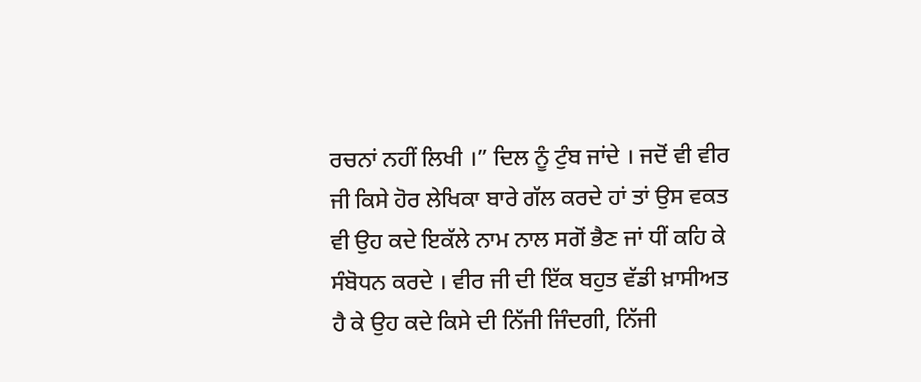ਰਚਨਾਂ ਨਹੀਂ ਲਿਖੀ ।” ਦਿਲ ਨੂੰ ਟੁੰਬ ਜਾਂਦੇ । ਜਦੋਂ ਵੀ ਵੀਰ ਜੀ ਕਿਸੇ ਹੋਰ ਲੇਖਿਕਾ ਬਾਰੇ ਗੱਲ ਕਰਦੇ ਹਾਂ ਤਾਂ ਉਸ ਵਕਤ ਵੀ ਉਹ ਕਦੇ ਇਕੱਲੇ ਨਾਮ ਨਾਲ ਸਗੋਂ ਭੈਣ ਜਾਂ ਧੀਂ ਕਹਿ ਕੇ ਸੰਬੋਧਨ ਕਰਦੇ । ਵੀਰ ਜੀ ਦੀ ਇੱਕ ਬਹੁਤ ਵੱਡੀ ਖ਼ਾਸੀਅਤ ਹੈ ਕੇ ਉਹ ਕਦੇ ਕਿਸੇ ਦੀ ਨਿੱਜੀ ਜਿੰਦਗੀ, ਨਿੱਜੀ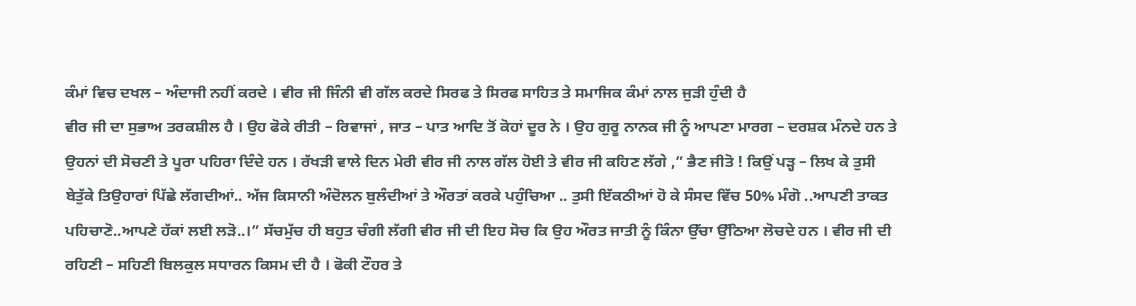ਕੰਮਾਂ ਵਿਚ ਦਖਲ – ਅੰਦਾਜੀ ਨਹੀਂ ਕਰਦੇ । ਵੀਰ ਜੀ ਜਿੰਨੀ ਵੀ ਗੱਲ ਕਰਦੇ ਸਿਰਫ ਤੇ ਸਿਰਫ ਸਾਹਿਤ ਤੇ ਸਮਾਜਿਕ ਕੰਮਾਂ ਨਾਲ ਜੁੜੀ ਹੁੰਦੀ ਹੈ
ਵੀਰ ਜੀ ਦਾ ਸੁਭਾਅ ਤਰਕਸ਼ੀਲ ਹੈ । ਉਹ ਫੋਕੇ ਰੀਤੀ – ਰਿਵਾਜਾਂ , ਜਾਤ – ਪਾਤ ਆਦਿ ਤੋਂ ਕੋਹਾਂ ਦੂਰ ਨੇ । ਉਹ ਗੁਰੂ ਨਾਨਕ ਜੀ ਨੂੰ ਆਪਣਾ ਮਾਰਗ – ਦਰਸ਼ਕ ਮੰਨਦੇ ਹਨ ਤੇ ਉਹਨਾਂ ਦੀ ਸੋਚਣੀ ਤੇ ਪੂਰਾ ਪਹਿਰਾ ਦਿੰਦੇ ਹਨ । ਰੱਖੜੀ ਵਾਲੇ ਦਿਨ ਮੇਰੀ ਵੀਰ ਜੀ ਨਾਲ ਗੱਲ ਹੋਈ ਤੇ ਵੀਰ ਜੀ ਕਹਿਣ ਲੱਗੇ ,” ਭੈਣ ਜੀਤੋ ! ਕਿਉਂ ਪੜ੍ਹ – ਲਿਖ ਕੇ ਤੁਸੀ ਬੇਤੁੱਕੇ ਤਿਉਹਾਰਾਂ ਪਿੱਛੇ ਲੱਗਦੀਆਂ.. ਅੱਜ ਕਿਸਾਨੀ ਅੰਦੋਲਨ ਬੁਲੰਦੀਆਂ ਤੇ ਔਰਤਾਂ ਕਰਕੇ ਪਹੁੰਚਿਆ .. ਤੁਸੀ ਇੱਕਠੀਆਂ ਹੋ ਕੇ ਸੰਸਦ ਵਿੱਚ 50% ਮੰਗੋ ..ਆਪਣੀ ਤਾਕਤ ਪਹਿਚਾਣੋ..ਆਪਣੇ ਹੱਕਾਂ ਲਈ ਲੜੋ..।” ਸੱਚਮੁੱਚ ਹੀ ਬਹੁਤ ਚੰਗੀ ਲੱਗੀ ਵੀਰ ਜੀ ਦੀ ਇਹ ਸੋਚ ਕਿ ਉਹ ਔਰਤ ਜਾਤੀ ਨੂੰ ਕਿੰਨਾ ਉੱਚਾ ਉੱਠਿਆ ਲੋਚਦੇ ਹਨ । ਵੀਰ ਜੀ ਦੀ ਰਹਿਣੀ – ਸਹਿਣੀ ਬਿਲਕੁਲ ਸਧਾਰਨ ਕਿਸਮ ਦੀ ਹੈ । ਫੋਕੀ ਟੌਹਰ ਤੇ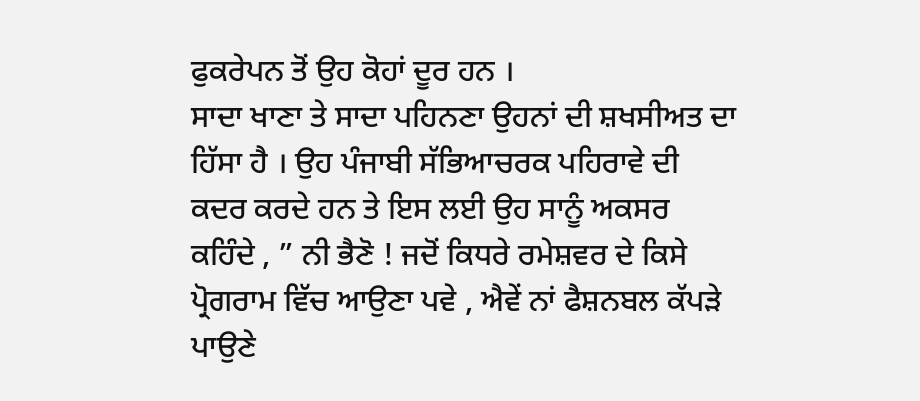ਫੁਕਰੇਪਨ ਤੋਂ ਉਹ ਕੋਹਾਂ ਦੂਰ ਹਨ ।
ਸਾਦਾ ਖਾਣਾ ਤੇ ਸਾਦਾ ਪਹਿਨਣਾ ਉਹਨਾਂ ਦੀ ਸ਼ਖਸੀਅਤ ਦਾ ਹਿੱਸਾ ਹੈ । ਉਹ ਪੰਜਾਬੀ ਸੱਭਿਆਚਰਕ ਪਹਿਰਾਵੇ ਦੀ ਕਦਰ ਕਰਦੇ ਹਨ ਤੇ ਇਸ ਲਈ ਉਹ ਸਾਨੂੰ ਅਕਸਰ ਕਹਿੰਦੇ , ” ਨੀ ਭੈਣੋ ! ਜਦੋਂ ਕਿਧਰੇ ਰਮੇਸ਼ਵਰ ਦੇ ਕਿਸੇ ਪ੍ਰੋਗਰਾਮ ਵਿੱਚ ਆਉਣਾ ਪਵੇ , ਐਵੇਂ ਨਾਂ ਫੈਸ਼ਨਬਲ ਕੱਪੜੇ ਪਾਉਣੇ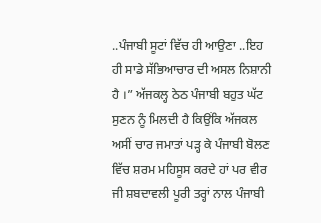..ਪੰਜਾਬੀ ਸੂਟਾਂ ਵਿੱਚ ਹੀ ਆਉਣਾ ..ਇਹ ਹੀ ਸਾਡੇ ਸੱਭਿਆਚਾਰ ਦੀ ਅਸਲ ਨਿਸ਼ਾਨੀ ਹੈ ।” ਅੱਜਕਲ੍ਹ ਠੇਠ ਪੰਜਾਬੀ ਬਹੁਤ ਘੱਟ ਸੁਣਨ ਨੂੰ ਮਿਲਦੀ ਹੈ ਕਿਉਂਕਿ ਅੱਜਕਲ ਅਸੀਂ ਚਾਰ ਜਮਾਤਾਂ ਪੜ੍ਹ ਕੇ ਪੰਜਾਬੀ ਬੋਲਣ ਵਿੱਚ ਸ਼ਰਮ ਮਹਿਸੂਸ ਕਰਦੇ ਹਾਂ ਪਰ ਵੀਰ ਜੀ ਸ਼ਬਦਾਵਲੀ ਪੂਰੀ ਤਰ੍ਹਾਂ ਨਾਲ ਪੰਜਾਬੀ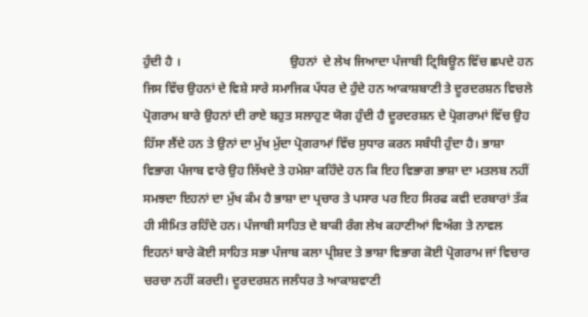ਹੁੰਦੀ ਹੈ ।                                   ਉਹਨਾਂ  ਦੇ ਲੇਖ ਜਿਆਦਾ ਪੰਜਾਬੀ ਟ੍ਰਿਬਿਊਨ ਵਿੱਚ ਛਪਦੇ ਹਨ ਜਿਸ ਵਿੱਚ ਉਹਨਾਂ ਦੇ ਵਿਸ਼ੇ ਸਾਰੇ ਸਮਾਜਿਕ ਪੱਧਰ ਦੇ ਹੁੰਦੇ ਹਨ ਆਕਾਸ਼ਬਾਣੀ ਤੇ ਦੂਰਦਰਸ਼ਨ ਵਿਚਲੇ ਪ੍ਰੋਗਰਾਮ ਬਾਰੇ ਉਹਨਾਂ ਦੀ ਰਾਏ ਬਹੁਤ ਸਲਾਹੁਣ ਯੋਗ ਹੁੰਦੀ ਹੈ ਦੂਰਦਰਸ਼ਨ ਦੇ ਪ੍ਰੋਗਰਾਮਾਂ ਵਿੱਚ ਉਹ ਹਿੱਸਾ ਲੈਂਦੇ ਹਨ ਤੇ ਉਨਾਂ ਦਾ ਮੁੱਖ ਮੁੱਦਾ ਪ੍ਰੋਗਰਾਮਾਂ ਵਿੱਚ ਸੁਧਾਰ ਕਰਨ ਸਬੰਧੀ ਹੁੰਦਾ ਹੈ। ਭਾਸ਼ਾ ਵਿਭਾਗ ਪੰਜਾਬ ਵਾਰੇ ਉਹ ਲਿੱਖਦੇ ਤੇ ਹਮੇਸ਼ਾ ਕਹਿੰਦੇ ਹਨ ਕਿ ਇਹ ਵਿਭਾਗ ਭਾਸ਼ਾ ਦਾ ਮਤਲਬ ਨਹੀਂ ਸਮਝਦਾ ਇਹਨਾਂ ਦਾ ਮੁੱਖ ਕੰਮ ਹੈ ਭਾਸ਼ਾ ਦਾ ਪ੍ਰਚਾਰ ਤੇ ਪਸਾਰ ਪਰ ਇਹ ਸਿਰਫ ਕਵੀ ਦਰਬਾਰਾਂ ਤੱਕ ਹੀ ਸੀਮਿਤ ਰਹਿੰਦੇ ਹਨ। ਪੰਜਾਬੀ ਸਾਹਿਤ ਦੇ ਬਾਕੀ ਰੰਗ ਲੇਖ ਕਹਾਣੀਆਂ ਵਿਅੰਗ ਤੇ ਨਾਵਲ ਇਹਨਾਂ ਬਾਰੇ ਕੋਈ ਸਾਹਿਤ ਸਭਾ ਪੰਜਾਬ ਕਲਾ ਪ੍ਰੀਸ਼ਦ ਤੇ ਭਾਸ਼ਾ ਵਿਭਾਗ ਕੋਈ ਪ੍ਰੋਗਰਾਮ ਜਾਂ ਵਿਚਾਰ ਚਰਚਾ ਨਹੀਂ ਕਰਦੀ। ਦੂਰਦਰਸ਼ਨ ਜਲੰਧਰ ਤੇ ਆਕਾਸ਼ਵਾਣੀ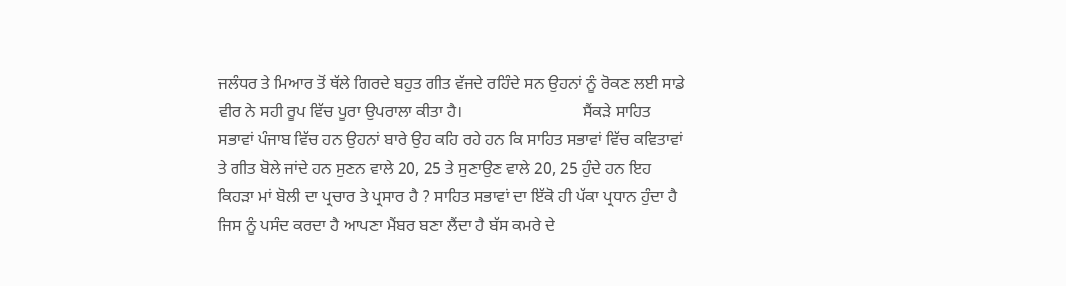ਜਲੰਧਰ ਤੇ ਮਿਆਰ ਤੋਂ ਥੱਲੇ ਗਿਰਦੇ ਬਹੁਤ ਗੀਤ ਵੱਜਦੇ ਰਹਿੰਦੇ ਸਨ ਉਹਨਾਂ ਨੂੰ ਰੋਕਣ ਲਈ ਸਾਡੇ ਵੀਰ ਨੇ ਸਹੀ ਰੂਪ ਵਿੱਚ ਪੂਰਾ ਉਪਰਾਲਾ ਕੀਤਾ ਹੈ।                             ਸੈਂਕੜੇ ਸਾਹਿਤ ਸਭਾਵਾਂ ਪੰਜਾਬ ਵਿੱਚ ਹਨ ਉਹਨਾਂ ਬਾਰੇ ਉਹ ਕਹਿ ਰਹੇ ਹਨ ਕਿ ਸਾਹਿਤ ਸਭਾਵਾਂ ਵਿੱਚ ਕਵਿਤਾਵਾਂ ਤੇ ਗੀਤ ਬੋਲੇ ਜਾਂਦੇ ਹਨ ਸੁਣਨ ਵਾਲੇ 20, 25 ਤੇ ਸੁਣਾਉਣ ਵਾਲੇ 20, 25 ਹੁੰਦੇ ਹਨ ਇਹ ਕਿਹੜਾ ਮਾਂ ਬੋਲੀ ਦਾ ਪ੍ਰਚਾਰ ਤੇ ਪ੍ਰਸਾਰ ਹੈ ? ਸਾਹਿਤ ਸਭਾਵਾਂ ਦਾ ਇੱਕੋ ਹੀ ਪੱਕਾ ਪ੍ਰਧਾਨ ਹੁੰਦਾ ਹੈ ਜਿਸ ਨੂੰ ਪਸੰਦ ਕਰਦਾ ਹੈ ਆਪਣਾ ਮੈਂਬਰ ਬਣਾ ਲੈਂਦਾ ਹੈ ਬੱਸ ਕਮਰੇ ਦੇ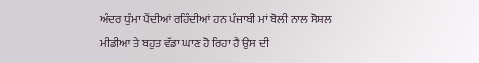ਅੰਦਰ ਧੁੰਮਾ ਪੈਂਦੀਆਂ ਰਹਿੰਦੀਆਂ ਹਨ ਪੰਜਾਬੀ ਮਾਂ ਬੋਲੀ ਨਾਲ ਸੋਸ਼ਲ ਮੀਡੀਆ ਤੇ ਬਹੁਤ ਵੱਡਾ ਘਾਣ ਹੋ ਰਿਹਾ ਹੈ ਉਸ ਦੀ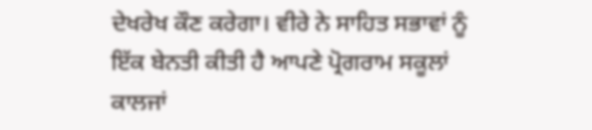ਦੇਖਰੇਖ ਕੌਣ ਕਰੇਗਾ। ਵੀਰੇ ਨੇ ਸਾਹਿਤ ਸਭਾਵਾਂ ਨੂੰ ਇੱਕ ਬੇਨਤੀ ਕੀਤੀ ਹੈ ਆਪਣੇ ਪ੍ਰੋਗਰਾਮ ਸਕੂਲਾਂ ਕਾਲਜਾਂ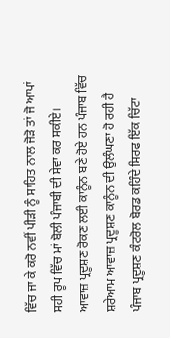ਵਿੱਚ ਜਾ ਕੇ ਕਰੋ ਨਵੀਂ ਪੀੜੀ ਨੂੰ ਸਾਹਿਤ ਨਾਲ ਜੋੜੋ ਤਾਂ ਜੋ ਆਪਾਂ ਸਹੀ ਰੂਪ ਵਿੱਚ ਮਾਂ ਬੋਲੀ ਪੰਜਾਬੀ ਦੀ ਸੇਵਾ ਕਰ ਸਕੀਏ।                      ਆਵਾਜ਼ ਪ੍ਰਦੂਸ਼ਣ ਰੋਕਣ ਲਈ ਕਾਨੂੰਨ ਬਣੇ ਹੋਏ ਹਨ ਪੰਜਾਬ ਵਿੱਚ ਸ਼ਰੇਆਮ ਆਵਾਜ਼ ਪ੍ਰਦੂਸ਼ਣ ਕਾਨੂੰਨ ਦੀ ਉਲੰਘਣਾ ਹੋ ਰਹੀ ਹੈ ਪੰਜਾਬ ਪ੍ਰਦੂਸ਼ਣ ਕੰਟਰੋਲ ਬੋਰਡ ਕਹਿੰਦੇ ਸਿਰਫ ਇੱਕ ਚਿੱਟਾ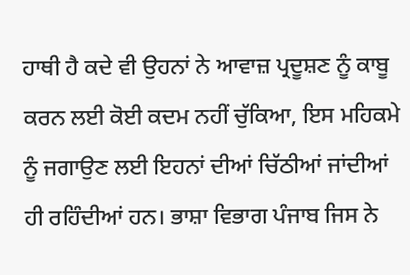ਹਾਥੀ ਹੈ ਕਦੇ ਵੀ ਉਹਨਾਂ ਨੇ ਆਵਾਜ਼ ਪ੍ਰਦੂਸ਼ਣ ਨੂੰ ਕਾਬੂ ਕਰਨ ਲਈ ਕੋਈ ਕਦਮ ਨਹੀਂ ਚੁੱਕਿਆ, ਇਸ ਮਹਿਕਮੇ ਨੂੰ ਜਗਾਉਣ ਲਈ ਇਹਨਾਂ ਦੀਆਂ ਚਿੱਠੀਆਂ ਜਾਂਦੀਆਂ ਹੀ ਰਹਿੰਦੀਆਂ ਹਨ। ਭਾਸ਼ਾ ਵਿਭਾਗ ਪੰਜਾਬ ਜਿਸ ਨੇ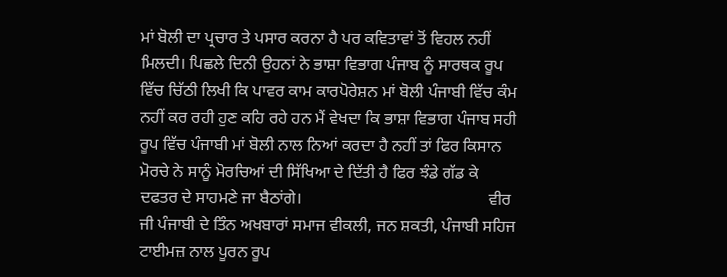ਮਾਂ ਬੋਲੀ ਦਾ ਪ੍ਰਚਾਰ ਤੇ ਪਸਾਰ ਕਰਨਾ ਹੈ ਪਰ ਕਵਿਤਾਵਾਂ ਤੋਂ ਵਿਹਲ ਨਹੀਂ ਮਿਲਦੀ। ਪਿਛਲੇ ਦਿਨੀ ਉਹਨਾਂ ਨੇ ਭਾਸ਼ਾ ਵਿਭਾਗ ਪੰਜਾਬ ਨੂੰ ਸਾਰਥਕ ਰੂਪ ਵਿੱਚ ਚਿੱਠੀ ਲਿਖੀ ਕਿ ਪਾਵਰ ਕਾਮ ਕਾਰਪੋਰੇਸ਼ਨ ਮਾਂ ਬੋਲੀ ਪੰਜਾਬੀ ਵਿੱਚ ਕੰਮ ਨਹੀਂ ਕਰ ਰਹੀ ਹੁਣ ਕਹਿ ਰਹੇ ਹਨ ਮੈਂ ਵੇਖਦਾ ਕਿ ਭਾਸ਼ਾ ਵਿਭਾਗ ਪੰਜਾਬ ਸਹੀ ਰੂਪ ਵਿੱਚ ਪੰਜਾਬੀ ਮਾਂ ਬੋਲੀ ਨਾਲ ਨਿਆਂ ਕਰਦਾ ਹੈ ਨਹੀਂ ਤਾਂ ਫਿਰ ਕਿਸਾਨ ਮੋਰਚੇ ਨੇ ਸਾਨੂੰ ਮੋਰਚਿਆਂ ਦੀ ਸਿੱਖਿਆ ਦੇ ਦਿੱਤੀ ਹੈ ਫਿਰ ਝੰਡੇ ਗੱਡ ਕੇ ਦਫਤਰ ਦੇ ਸਾਹਮਣੇ ਜਾ ਬੈਠਾਂਗੇ।                  ‌‌                           ਵੀਰ ਜੀ ਪੰਜਾਬੀ ਦੇ ਤਿੰਨ ਅਖਬਾਰਾਂ ਸਮਾਜ ਵੀਕਲੀ, ਜਨ ਸ਼ਕਤੀ, ਪੰਜਾਬੀ ਸਹਿਜ ਟਾਈਮਜ਼ ਨਾਲ ਪੂਰਨ ਰੂਪ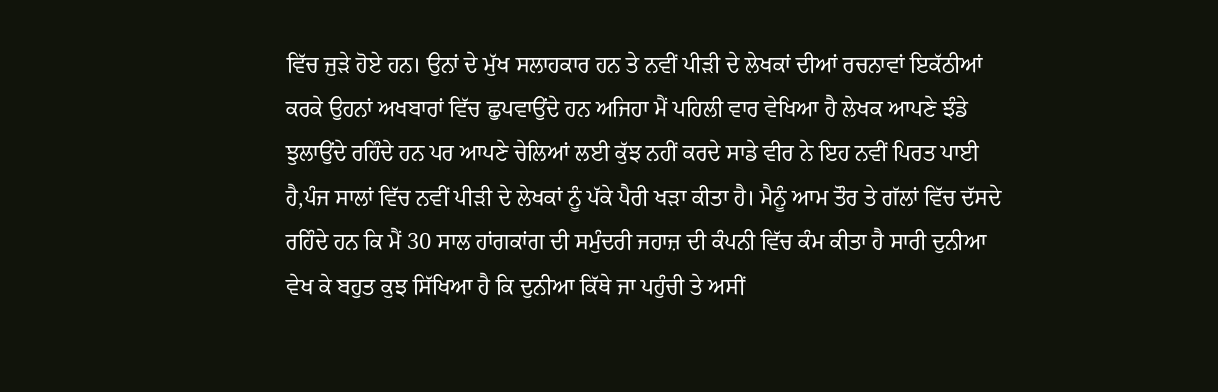ਵਿੱਚ ਜੁੜੇ ਹੋਏ ਹਨ। ਉਨਾਂ ਦੇ ਮੁੱਖ ਸਲਾਹਕਾਰ ਹਨ ਤੇ ਨਵੀਂ ਪੀੜੀ ਦੇ ਲੇਖਕਾਂ ਦੀਆਂ ਰਚਨਾਵਾਂ ਇਕੱਠੀਆਂ ਕਰਕੇ ਉਹਨਾਂ ਅਖਬਾਰਾਂ ਵਿੱਚ ਛੁਪਵਾਉਂਦੇ ਹਨ ਅਜਿਹਾ ਮੈਂ ਪਹਿਲੀ ਵਾਰ ਵੇਖਿਆ ਹੈ ਲੇਖਕ ਆਪਣੇ ਝੰਡੇ ਝੁਲਾਉਂਦੇ‌ ਰਹਿੰਦੇ ਹਨ ਪਰ ਆਪਣੇ ਚੇਲਿਆਂ ਲਈ ਕੁੱਝ ਨਹੀਂ ਕਰਦੇ ਸਾਡੇ ਵੀਰ ਨੇ ਇਹ ਨਵੀਂ ਪਿਰਤ ਪਾਈ ਹੈ,ਪੰਜ ਸਾਲਾਂ ਵਿੱਚ ਨਵੀਂ ਪੀੜੀ ਦੇ ਲੇਖਕਾਂ ਨੂੰ ਪੱਕੇ ਪੈਰੀ ਖੜਾ ਕੀਤਾ ਹੈ। ਮੈਨੂੰ ਆਮ ਤੌਰ ਤੇ ਗੱਲਾਂ ਵਿੱਚ ਦੱਸਦੇ ਰਹਿੰਦੇ ਹਨ ਕਿ ਮੈਂ 30 ਸਾਲ ਹਾਂਗਕਾਂਗ ਦੀ ਸਮੁੰਦਰੀ ਜਹਾਜ਼ ਦੀ ਕੰਪਨੀ ਵਿੱਚ ਕੰਮ ਕੀਤਾ ਹੈ ਸਾਰੀ ਦੁਨੀਆ ਵੇਖ ਕੇ ਬਹੁਤ ਕੁਝ ਸਿੱਖਿਆ ਹੈ ਕਿ ਦੁਨੀਆ ਕਿੱਥੇ ਜਾ ਪਹੁੰਚੀ ਤੇ ਅਸੀਂ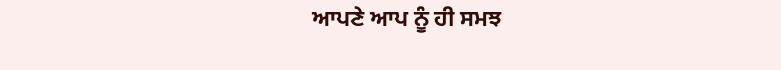ਆਪਣੇ ਆਪ ਨੂੰ ਹੀ ਸਮਝ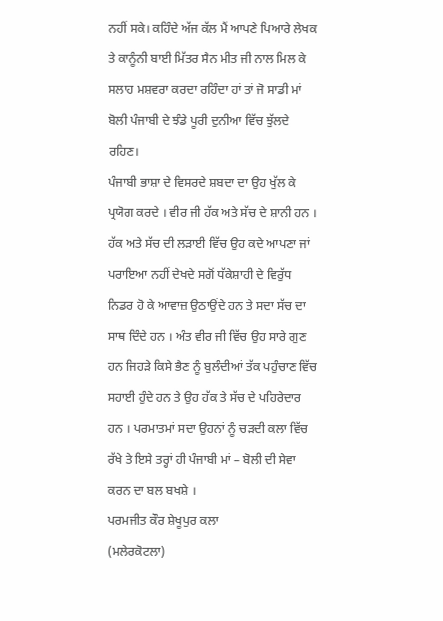ਨਹੀਂ ਸਕੇ। ਕਹਿੰਦੇ ਅੱਜ ਕੱਲ ਮੈਂ ਆਪਣੇ ਪਿਆਰੇ ਲੇਖਕ ਤੇ ਕਾਨੂੰਨੀ ਬਾਈ ਮਿੱਤਰ ਸੈਨ ਮੀਤ ਜੀ ਨਾਲ ਮਿਲ ਕੇ ਸਲਾਹ ਮਸ਼ਵਰਾ ਕਰਦਾ ਰਹਿੰਦਾ ਹਾਂ ਤਾਂ ਜੋ ਸਾਡੀ ਮਾਂ ਬੋਲੀ ਪੰਜਾਬੀ ਦੇ ਝੰਡੇ ਪੂਰੀ ਦੁਨੀਆ ਵਿੱਚ ਝੁੱਲਦੇ ਰਹਿਣ।
ਪੰਜਾਬੀ ਭਾਸ਼ਾ ਦੇ ਵਿਸਰਦੇ ਸ਼ਬਦਾ ਦਾ ਉਹ ਖੁੱਲ ਕੇ ਪ੍ਰਯੋਗ ਕਰਦੇ । ਵੀਰ ਜੀ ਹੱਕ ਅਤੇ ਸੱਚ ਦੇ ਸ਼ਾਨੀ ਹਨ । ਹੱਕ ਅਤੇ ਸੱਚ ਦੀ ਲੜਾਈ ਵਿੱਚ ਉਹ ਕਦੇ ਆਪਣਾ ਜਾਂ ਪਰਾਇਆ ਨਹੀਂ ਦੇਖਦੇ ਸਗੋਂ ਧੱਕੇਸ਼ਾਹੀ ਦੇ ਵਿਰੁੱਧ ਨਿਡਰ ਹੋ ਕੇ ਆਵਾਜ਼ ਉਠਾਉਂਦੇ ਹਨ ਤੇ ਸਦਾ ਸੱਚ ਦਾ ਸਾਥ ਦਿੰਦੇ ਹਨ । ਅੰਤ ਵੀਰ ਜੀ ਵਿੱਚ ਉਹ ਸਾਰੇ ਗੁਣ ਹਨ ਜਿਹੜੇ ਕਿਸੇ ਭੈਣ ਨੂੰ ਬੁਲੰਦੀਆਂ ਤੱਕ ਪਹੁੰਚਾਣ ਵਿੱਚ ਸਹਾਈ ਹੁੰਦੇ ਹਨ ਤੇ ਉਹ ਹੱਕ ਤੇ ਸੱਚ ਦੇ ਪਹਿਰੇਦਾਰ ਹਨ । ਪਰਮਾਤਮਾਂ ਸਦਾ ਉਹਨਾਂ ਨੂੰ ਚੜਦੀ ਕਲਾ ਵਿੱਚ ਰੱਖੇ ਤੇ ਇਸੇ ਤਰ੍ਹਾਂ ਹੀ ਪੰਜਾਬੀ ਮਾਂ – ਬੋਲੀ ਦੀ ਸੇਵਾ ਕਰਨ ਦਾ ਬਲ ਬਖਸ਼ੇ ।
ਪਰਮਜੀਤ ਕੌਰ ਸ਼ੇਖੂਪੁਰ ਕਲਾ
(ਮਲੇਰਕੋਟਲਾ)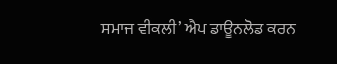ਸਮਾਜ ਵੀਕਲੀ’ ਐਪ ਡਾਊਨਲੋਡ ਕਰਨ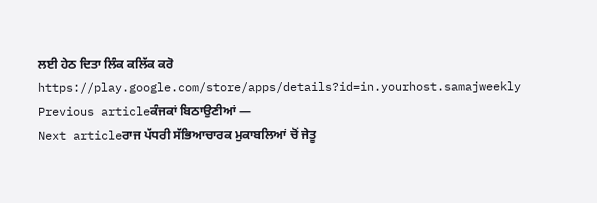ਲਈ ਹੇਠ ਦਿਤਾ ਲਿੰਕ ਕਲਿੱਕ ਕਰੋ
https://play.google.com/store/apps/details?id=in.yourhost.samajweekly
Previous articleਕੰਜਕਾਂ ਬਿਠਾਉਣੀਆਂ —
Next articleਰਾਜ ਪੱਧਰੀ ਸੱਭਿਆਚਾਰਕ ਮੁਕਾਬਲਿਆਂ ਚੋਂ ਜੇਤੂ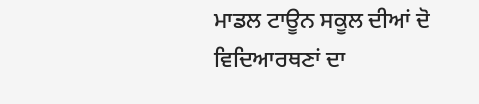ਮਾਡਲ ਟਾਊਨ ਸਕੂਲ ਦੀਆਂ ਦੋ ਵਿਦਿਆਰਥਣਾਂ ਦਾ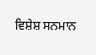ਵਿਸ਼ੇਸ਼ ਸਨਮਾਨ